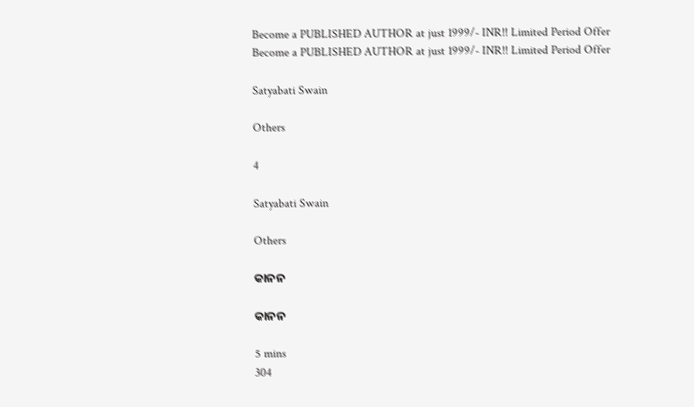Become a PUBLISHED AUTHOR at just 1999/- INR!! Limited Period Offer
Become a PUBLISHED AUTHOR at just 1999/- INR!! Limited Period Offer

Satyabati Swain

Others

4

Satyabati Swain

Others

କାନନ

କାନନ

5 mins
304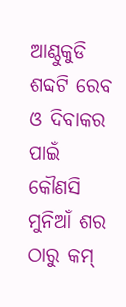ଆଣ୍ଠୁକୁଡି ଶବ୍ଦଟି ରେବ ଓ ଦିବାକର ପାଇଁ କୌଣସି ମୁନିଆଁ ଶର ଠାରୁ କମ୍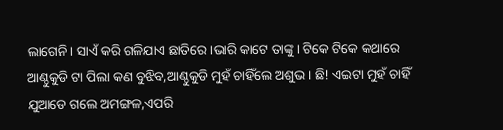ଲାଗେନି। ସାଏଁ କରି ଗଳିଯାଏ ଛାତିରେ।ଭାରି କାଟେ ତାଙ୍କୁ। ଟିକେ ଟିକେ କଥାରେ ଆଣ୍ଠୁକୁଡି ଟା ପିଲା କଣ ବୁଝିବ,ଆଣ୍ଠୁକୁଡି ମୁହଁ ଚାହିଁଲେ ଅଶୁଭ। ଛି! ଏଇଟା ମୁହଁ ଚାହିଁ ଯୁଆଡେ ଗଲେ ଅମଙ୍ଗଳ,ଏପରି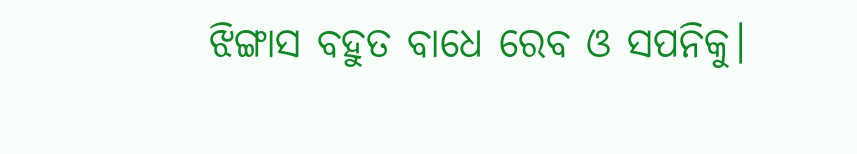ଝିଙ୍ଗାସ ବହୁତ ବାଧେ ରେବ ଓ ସପନିକୁ।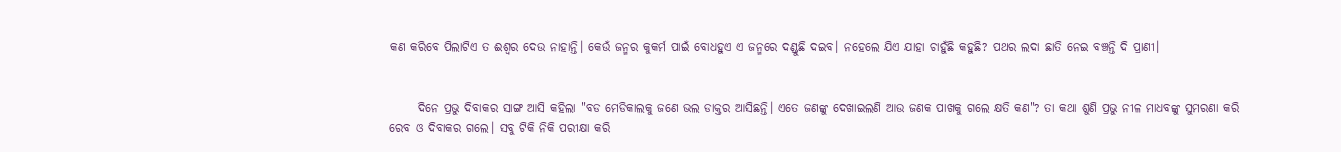କଣ କରିବେ ପିଲାଟିଏ ତ ଈଶ୍ୱର ଦେଉ ନାହାନ୍ତି। କେଉଁ ଜନ୍ମର କୁକର୍ମ ପାଇଁ ବୋଧହୁଏ ଏ ଜନ୍ମରେ ଦଣ୍ଡୁଛି ଦଇବ। ନହେଲେ ଯିଏ ଯାହା ଚାହୁଁଛି କହୁଛି? ପଥର ଲଦା ଛାତି ନେଇ ବଞ୍ଚନ୍ତି ଦି ପ୍ରାଣୀ।


      ଦିନେ ପ୍ରଭୁ ଦିବାକର ସାଙ୍ଗ ଆସି କହିଲା "ବଡ ମେଡିକାଲକୁ ଜଣେ ଭଲ ଡାକ୍ତର ଆସିଛନ୍ତି। ଏତେ ଜଣଙ୍କୁ ଦେଖାଇଲଣି ଆଉ ଜଣକ ପାଖକୁ ଗଲେ କ୍ଷତି କଣ"? ତା କଥା ଶୁଣି ପ୍ରଭୁ ନୀଳ ମାଧବଙ୍କୁ ସୁମରଣା କରି ରେବ ଓ ଦିବାକର ଗଲେ। ସବୁ ଟିକି ନିକି ପରୀକ୍ଷା କରି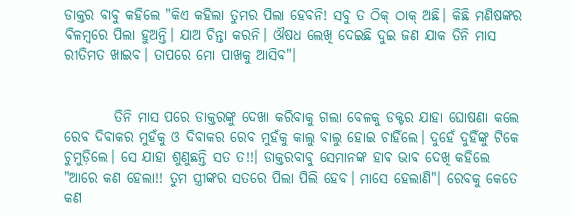ଡାକ୍ତର ବାବୁ କହିଲେ "କିଏ କହିଲା ତୁମର ପିଲା ହେବନି! ସବୁ ତ ଠିକ୍ ଠାକ୍ ଅଛି। କିଛି ମଣିଷଙ୍କର ବିଳମ୍ବରେ ପିଲା ହୁଅନ୍ତି। ଯାଅ ଚିନ୍ତା କରନି। ଔଷଧ ଲେଖି ଦେଇଛି ଦୁଇ ଜଣ ଯାକ ତିନି ମାସ ରୀତିମତ ଖାଇବ। ତାପରେ ମୋ ପାଖକୁ ଆସିବ"।


         ତିନି ମାସ ପରେ ଡାକ୍ତରଙ୍କୁ ଦେଖା କରିବାକୁ ଗଲା ବେଳକୁ ଡକ୍ଟର ଯାହା ଘୋଷଣା କଲେ ରେବ ଦିବାକର ମୁହଁକୁ ଓ ଦିବାକର ରେବ ମୁହଁକୁ କାଲୁ ବାଲୁ ହୋଇ ଚାହିଁଲେ। ଦୁହେଁ ଦୁହିଁଙ୍କୁ ଟିକେ ଚୁମୁଡ଼ିଲେ। ସେ ଯାହା ଶୁଣୁଛନ୍ତି ସତ ତ!!। ଡାକ୍ତରବାବୁ ସେମାନଙ୍କ ହାଵ ଭାଵ ଦେଖି କହିଲେ "ଆରେ କଣ ହେଲା!! ତୁମ ସ୍ତ୍ରୀଙ୍କର ସତରେ ପିଲା ପିଲି ହେବ। ମାସେ ହେଲାଣି"। ରେବକୁ କେତେ କଣ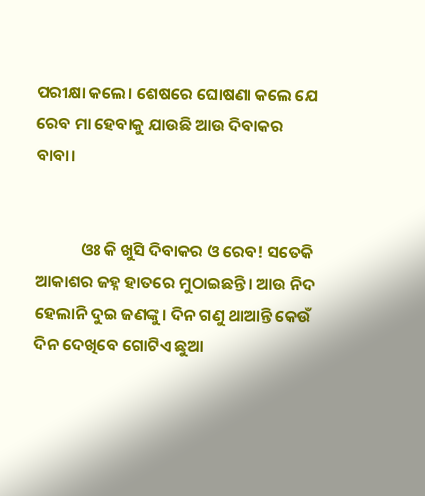ପରୀକ୍ଷା କଲେ। ଶେଷରେ ଘୋଷଣା କଲେ ଯେ ରେବ ମା ହେବାକୁ ଯାଉଛି ଆଉ ଦିବାକର ବାବା।


            ଓଃ କି ଖୁସି ଦିବାକର ଓ ରେବ! ସତେକି ଆକାଶର ଜହ୍ନ ହାତରେ ମୁଠାଇଛନ୍ତି। ଆଉ ନିଦ ହେଲାନି ଦୁଇ ଜଣଙ୍କୁ। ଦିନ ଗଣୁ ଥାଆନ୍ତି କେଉଁ ଦିନ ଦେଖିବେ ଗୋଟିଏ ଛୁଆ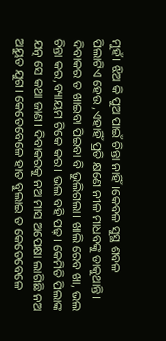ମୁହଁ। ଝିଅ କି ପୁଅ ପାଇଁ ଚିନ୍ତା ନାହିଁ।କେବଳ ସୁସ୍ଥ ଶବଳ ପିଲାଟିଏ ହେଉ ,ଏହାହିଁ ପ୍ରତି କ୍ଷଣେ ନୀଳ ମାଧବଙ୍କୁ ଡାକୁଥାନ୍ତି। ଦିବାକର ତ ଖାଇବା ପିଇବା ବି ଭୁଲିଗଲା। ଖାଲି ରେବ ଖା, ଭଲ ଚିନ୍ତା କର,ବ୍ୟାୟମ ଟିକେ କର। ଭଲ ବହି ପଢ଼। କେମିତି ପିଲାଙ୍କ ଯତ୍ନ ସେ କଥା ଜାଣ। ଦିବାକରକୁ ନଅ ମାସ ଅପେକ୍ଷା ଲାଗିଛି ନଅ ଅୟୁତ ଯୁଗ। କେତେବେଳେ ହାତ ବୁଲାଇ ତ କେତେବେଳେ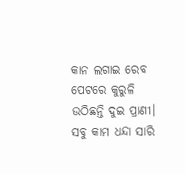କାନ ଲଗାଇ ରେବ ପେଟରେ କୁରୁଳି ଉଠିଛନ୍ତି ଦୁଇ ପ୍ରାଣୀ। ସବୁ କାମ ଧନ୍ଦା ସାରି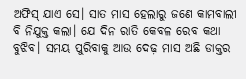ଅଫିସ୍ ଯାଏ ସେ। ସାତ ମାସ ହେଲାରୁ ଜଣେ କାମବାଲୀ ବି ନିଯୁକ୍ତ କଲା। ଯେ ଦିନ ରାତି କେବଳ ରେବ କଥା ବୁଝିବ। ସମୟ ପୁରିବାକୁ ଆଉ ଦେଢ଼ ମାସ ଅଛି ଡାକ୍ତର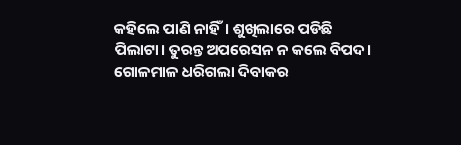କହିଲେ ପାଣି ନାହିଁ। ଶୁଖିଲାରେ ପଡିଛି ପିଲାଟା। ତୁରନ୍ତ ଅପରେସନ ନ କଲେ ବିପଦ। ଗୋଳମାଳ ଧରିଗଲା ଦିବାକର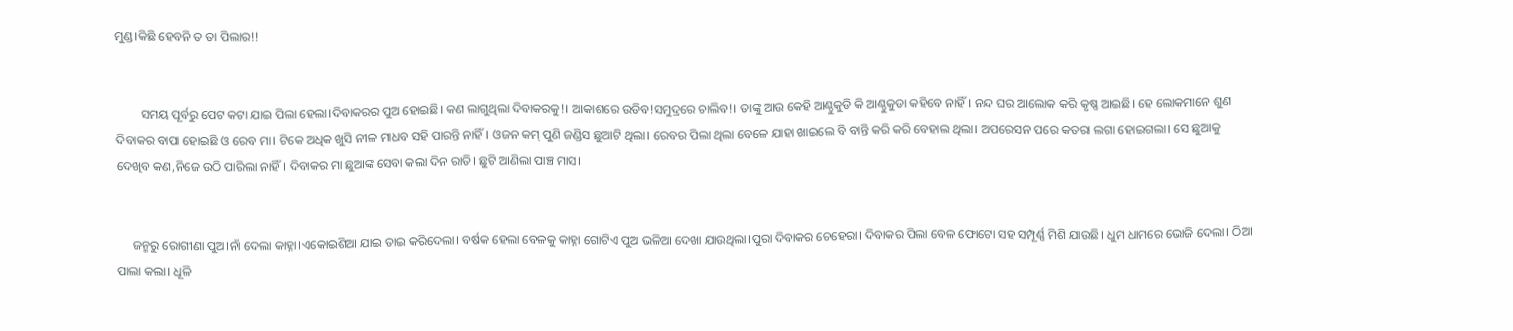ମୁଣ୍ଡ।କିଛି ହେବନି ତ ତା ପିଲାର!!


        ସମୟ ପୂର୍ବରୁ ପେଟ କଟା ଯାଇ ପିଲା ହେଲା।ଦିବାକରର ପୁଅ ହୋଇଛି। କଣ ଲାଗୁଥିଲା ଦିବାକରକୁ!। ଆକାଶରେ ଉଡିବ!ସମୁଦ୍ରରେ ଚାଲିବ!। ତାଙ୍କୁ ଆଉ କେହି ଆଣ୍ଠୁକୁଡି କି ଆଣ୍ଠୁକୁଡା କହିବେ ନାହିଁ। ନନ୍ଦ ଘର ଆଲୋକ କରି କୃଷ୍ଣ ଆଇଛି। ହେ ଲୋକମାନେ ଶୁଣ ଦିବାକର ବାପା ହୋଇଛି ଓ ରେବ ମା। ଟିକେ ଅଧିକ ଖୁସି ନୀଳ ମାଧବ ସହି ପାରନ୍ତି ନାହିଁ। ଓଜନ କମ୍ ପୁଣି ଜଣ୍ଡିସ ଛୁଆଟି ଥିଲା। ରେବର ପିଲା ଥିଲା ବେଳେ ଯାହା ଖାଇଲେ ବି ବାନ୍ତି କରି କରି ବେହାଲ ଥିଲା। ଅପରେସନ ପରେ କତରା ଲଗା ହୋଇଗଲା। ସେ ଛୁଆକୁ ଦେଖିବ କଣ,ନିଜେ ଉଠି ପାରିଲା ନାହିଁ। ଦିବାକର ମା ଛୁଆଙ୍କ ସେବା କଲା ଦିନ ରାତି। ଛୁଟି ଆଣିଲା ପାଞ୍ଚ ମାସ।


     ଜନ୍ମରୁ ରୋଗୀଣା ପୁଅ।ନାଁ ଦେଲା କାହ୍ନା।ଏକୋଇଶିଆ ଯାଇ ତାଇ କରିଦେଲା। ବର୍ଷକ ହେଲା ବେଳକୁ କାହ୍ନା ଗୋଟିଏ ପୁଅ ଭଳିଆ ଦେଖା ଯାଉଥିଲା।ପୁରା ଦିବାକର ଚେହେରା। ଦିବାକର ପିଲା ବେଳ ଫୋଟୋ ସହ ସମ୍ପୂର୍ଣ୍ଣ ମିଶି ଯାଉଛି। ଧୁମ ଧାମରେ ଭୋଜି ଦେଲା। ଠିଆ ପାଲା କଲା। ଧୂଳି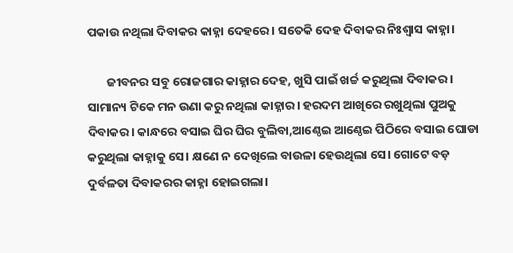ପକାଉ ନଥିଲା ଦିବାକର କାହ୍ନା ଦେହରେ। ସତେକି ଦେହ ଦିବାକର ନିଃଶ୍ୱାସ କାହ୍ନା।

       ଜୀବନର ସବୁ ରୋଜଗାର କାହ୍ନାର ଦେହ, ଖୁସି ପାଇଁ ଖର୍ଚ୍ଚ କରୁଥିଲା ଦିବାକର। ସାମାନ୍ୟ ଟିକେ ମନ ଉଣା କରୁ ନଥିଲା କାହ୍ନାର। ହରଦମ ଆଖିରେ ରଖୁଥିଲା ପୁଅକୁ ଦିବାକର। କାନ୍ଧରେ ବସାଇ ଘିର ଘିର ବୁଲିବା,ଆଣ୍ଠେଇ ଆଣ୍ଠେଇ ପିଠିରେ ବସାଇ ଘୋଡା କରୁଥିଲା କାହ୍ନାକୁ ସେ। କ୍ଷଣେ ନ ଦେଖିଲେ ବାଉଳା ହେଉଥିଲା ସେ। ଗୋଟେ ବଡ଼ ଦୁର୍ବଳତା ଦିବାକରର କାହ୍ନା ହୋଇଗଲା।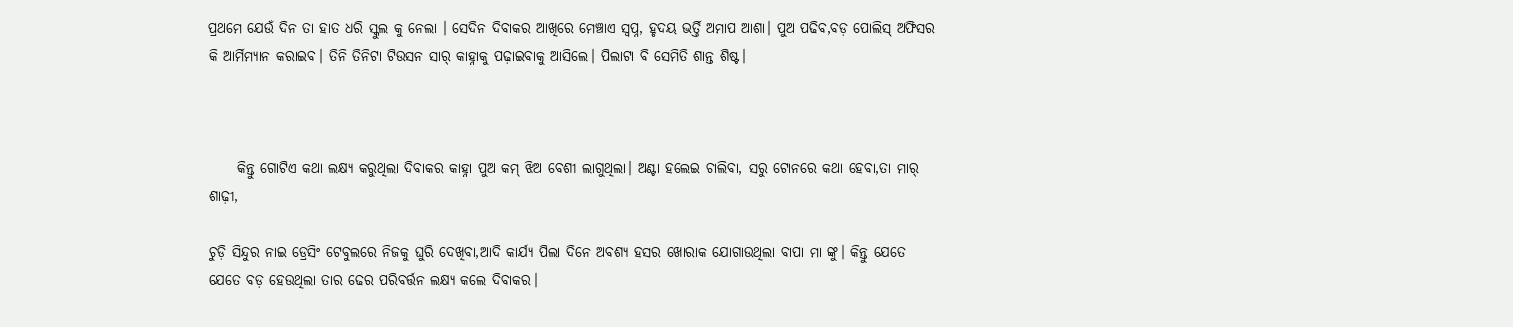ପ୍ରଥମେ ଯେଉଁ ଦିନ ତା ହାତ ଧରି ସ୍କୁଲ କୁ ନେଲା । ସେଦିନ ଦିବାକର ଆଖିରେ ମେଞ୍ଚାଏ ସ୍ବପ୍ନ, ହୃଦୟ ଭର୍ତ୍ତି ଅମାପ ଆଶା। ପୁଅ ପଢିବ,ବଡ଼ ପୋଲିସ୍ ଅଫିସର କି ଆର୍ମିମ୍ୟାନ କରାଇବ। ତିନି ତିନିଟା ଟିଉସନ ସାର୍ କାହ୍ନାକୁ ପଢ଼ାଇବାକୁ ଆସିଲେ। ପିଲାଟା ବି ସେମିତି ଶାନ୍ତ ଶିଷ୍ଟ।



     କିନ୍ତୁ ଗୋଟିଏ କଥା ଲକ୍ଷ୍ୟ କରୁଥିଲା ଦିବାକର କାହ୍ନା ପୁଅ କମ୍ ଝିଅ ବେଶୀ ଲାଗୁଥିଲା। ଅଣ୍ଟା ହଲେଇ ଚାଲିବା, ସରୁ ଟୋନରେ କଥା ହେବା,ତା ମାର୍ ଶାଢ଼ୀ,

ଚୁଡ଼ି ସିନ୍ଦୁର ନାଇ ଡ୍ରେସିଂ ଟେବୁଲରେ ନିଜକୁ ଘୁରି ଦେଖିବା,ଆଦି କାର୍ଯ୍ୟ ପିଲା ଦିନେ ଅବଶ୍ୟ ହସର ଖୋରାକ ଯୋଗାଉଥିଲା ବାପା ମା ଙ୍କୁ। କିନ୍ତୁ ଯେତେ ଯେତେ ବଡ଼ ହେଉଥିଲା ତାର ଢେର ପରିବର୍ତ୍ତନ ଲକ୍ଷ୍ୟ କଲେ ଦିବାକର।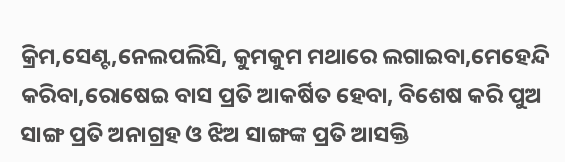କ୍ରିମ,ସେଣ୍ଟ,ନେଲପଲିସି, କୁମକୁମ ମଥାରେ ଲଗାଇବା,ମେହେନ୍ଦି କରିବା,ରୋଷେଇ ବାସ ପ୍ରତି ଆକର୍ଷିତ ହେବା, ବିଶେଷ କରି ପୁଅ ସାଙ୍ଗ ପ୍ରତି ଅନାଗ୍ରହ ଓ ଝିଅ ସାଙ୍ଗଙ୍କ ପ୍ରତି ଆସକ୍ତି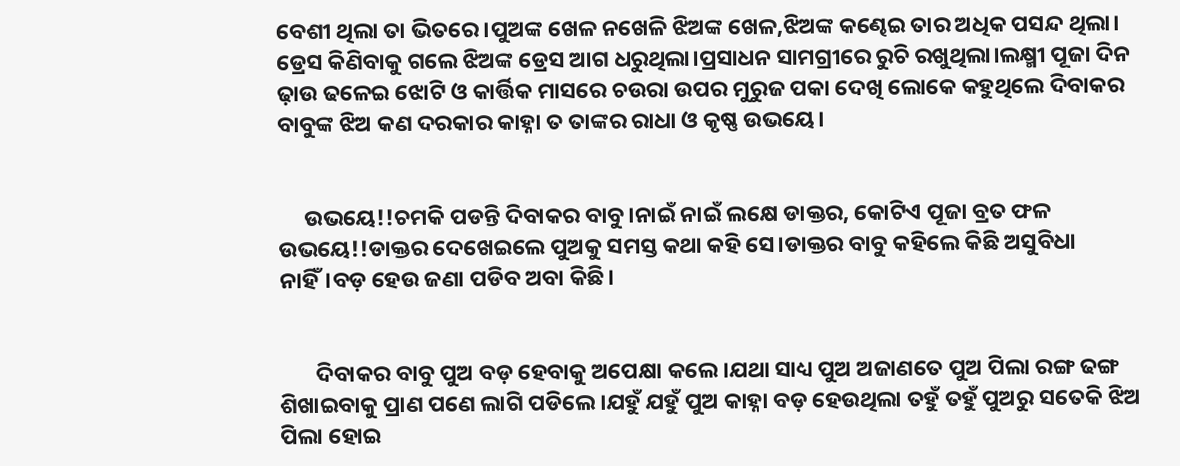ବେଶୀ ଥିଲା ତା ଭିତରେ।ପୁଅଙ୍କ ଖେଳ ନଖେଳି ଝିଅଙ୍କ ଖେଳ,ଝିଅଙ୍କ କଣ୍ଢେଇ ତାର ଅଧିକ ପସନ୍ଦ ଥିଲା। ଡ୍ରେସ କିଣିବାକୁ ଗଲେ ଝିଅଙ୍କ ଡ୍ରେସ ଆଗ ଧରୁଥିଲା।ପ୍ରସାଧନ ସାମଗ୍ରୀରେ ରୁଚି ରଖୁଥିଲା।ଲକ୍ଷ୍ମୀ ପୂଜା ଦିନ ଢ଼ାଉ ଢଳେଇ ଝୋଟି ଓ କାର୍ତ୍ତିକ ମାସରେ ଚଉରା ଉପର ମୁରୁଜ ପକା ଦେଖି ଲୋକେ କହୁଥିଲେ ଦିବାକର ବାବୁଙ୍କ ଝିଅ କଣ ଦରକାର କାହ୍ନା ତ ତାଙ୍କର ରାଧା ଓ କୃଷ୍ଣ ଉଭୟେ।


     ଉଭୟେ!!ଚମକି ପଡନ୍ତି ଦିବାକର ବାବୁ।ନାଇଁ ନାଇଁ ଲକ୍ଷେ ଡାକ୍ତର, କୋଟିଏ ପୂଜା ବ୍ରତ ଫଳ ଉଭୟେ!!ଡାକ୍ତର ଦେଖେଇଲେ ପୁଅକୁ ସମସ୍ତ କଥା କହି ସେ।ଡାକ୍ତର ବାବୁ କହିଲେ କିଛି ଅସୁବିଧା ନାହିଁ।ବଡ଼ ହେଉ ଜଣା ପଡିବ ଅବା କିଛି।


       ଦିବାକର ବାବୁ ପୁଅ ବଡ଼ ହେବାକୁ ଅପେକ୍ଷା କଲେ।ଯଥା ସାଧ୍ୟ ପୁଅ ଅଜାଣତେ ପୁଅ ପିଲା ରଙ୍ଗ ଢଙ୍ଗ ଶିଖାଇବାକୁ ପ୍ରାଣ ପଣେ ଲାଗି ପଡିଲେ।ଯହୁଁ ଯହୁଁ ପୁଅ କାହ୍ନା ବଡ଼ ହେଉଥିଲା ତହୁଁ ତହୁଁ ପୁଅରୁ ସତେକି ଝିଅ ପିଲା ହୋଇ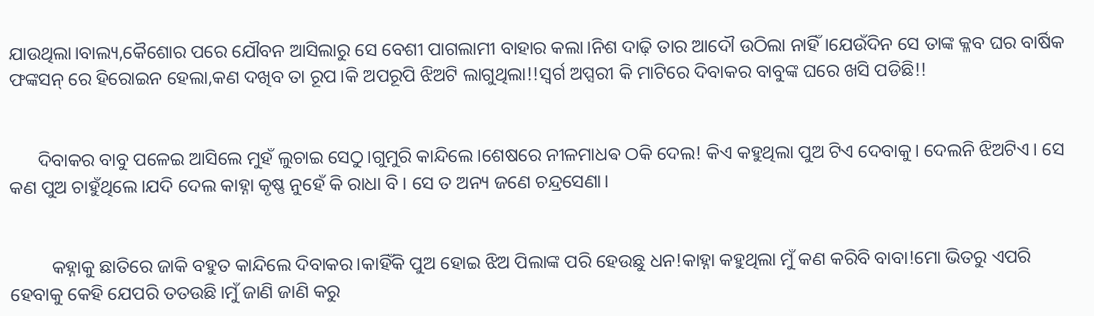ଯାଉଥିଲା।ବାଲ୍ୟ,କୈଶୋର ପରେ ଯୌବନ ଆସିଲାରୁ ସେ ବେଶୀ ପାଗଲାମୀ ବାହାର କଲା।ନିଶ ଦାଢ଼ି ତାର ଆଦୌ ଉଠିଲା ନାହିଁ।ଯେଉଁଦିନ ସେ ତାଙ୍କ କ୍ଳବ ଘର ବାର୍ଷିକ ଫଙ୍କସନ୍ ରେ ହିରୋଇନ ହେଲା,କଣ ଦଖିବ ତା ରୂପ।କି ଅପରୂପି ଝିଅଟି ଲାଗୁଥିଲା!!ସ୍ୱର୍ଗ ଅପ୍ସରୀ କି ମାଟିରେ ଦିବାକର ବାବୁଙ୍କ ଘରେ ଖସି ପଡିଛି!!


      ଦିବାକର ବାବୁ ପଳେଇ ଆସିଲେ ମୁହଁ ଲୁଚାଇ ସେଠୁ।ଗୁମୁରି କାନ୍ଦିଲେ।ଶେଷରେ ନୀଳମାଧଵ ଠକି ଦେଲ! କିଏ କହୁଥିଲା ପୁଅ ଟିଏ ଦେବାକୁ। ଦେଲନି ଝିଅଟିଏ। ସେ କଣ ପୁଅ ଚାହୁଁଥିଲେ।ଯଦି ଦେଲ କାହ୍ନା କୃଷ୍ଣ ନୁହେଁ କି ରାଧା ବି। ସେ ତ ଅନ୍ୟ ଜଣେ ଚନ୍ଦ୍ରସେଣା।


         କହ୍ନାକୁ ଛାତିରେ ଜାକି ବହୁତ କାନ୍ଦିଲେ ଦିବାକର।କାହିଁକି ପୁଅ ହୋଇ ଝିଅ ପିଲାଙ୍କ ପରି ହେଉଛୁ ଧନ!କାହ୍ନା କହୁଥିଲା ମୁଁ କଣ କରିବି ବାବା!ମୋ ଭିତରୁ ଏପରି ହେବାକୁ କେହି ଯେପରି ତତଉଛି।ମୁଁ ଜାଣି ଜାଣି କରୁ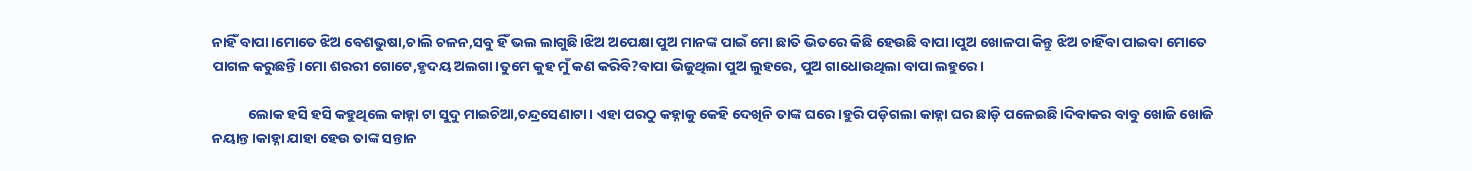ନାହିଁ ବାପା।ମୋତେ ଝିଅ ବେଶଭୁଷା,ଚାଲି ଚଳନ,ସବୁ ହିଁ ଭଲ ଲାଗୁଛି।ଝିଅ ଅପେକ୍ଷା ପୁଅ ମାନଙ୍କ ପାଇଁ ମୋ ଛାତି ଭିତରେ କିଛି ହେଉଛି ବାପା।ପୁଅ ଖୋଳପା କିନ୍ତୁ ଝିଅ ଚାହିଁବା ପାଇବା ମୋତେ ପାଗଳ କରୁଛନ୍ତି।ମୋ ଶରରୀ ଗୋଟେ,ହୃଦୟ ଅଲଗା।ତୁମେ କୁହ ମୁଁ କଣ କରିବି?ବାପା ଭିଜୁଥିଲା ପୁଅ ଲୁହରେ, ପୁଅ ଗାଧୋଉଥିଲା ବାପା ଲହୁରେ।

           ଲୋକ ହସି ହସି କହୁଥିଲେ କାହ୍ନା ଟା ସୁଦୁ ମାଇଚିଆ,ଚନ୍ଦ୍ରସେଣାଟା। ଏହା ପରଠୁ କହ୍ନାକୁ କେହି ଦେଖିନି ତାଙ୍କ ଘରେ।ହୁରି ପଡ଼ିଗଲା କାହ୍ନା ଘର ଛାଡ଼ି ପଳେଇଛି।ଦିବାକର ବାବୁ ଖୋଜି ଖୋଜି ନୟାନ୍ତ।କାହ୍ନା ଯାହା ହେଉ ତାଙ୍କ ସନ୍ତାନ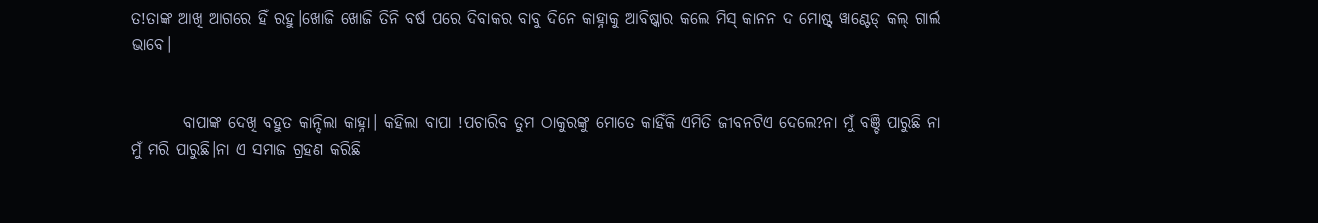ତ!ତାଙ୍କ ଆଖି ଆଗରେ ହିଁ ରହୁ।ଖୋଜି ଖୋଜି ତିନି ବର୍ଷ ପରେ ଦିବାକର ବାବୁ ଦିନେ କାହ୍ନାକୁ ଆବିଷ୍କାର କଲେ ମିସ୍ କାନନ ଦ ମୋଷ୍ଟ୍ ୱାଣ୍ଟେଡ୍ କଲ୍ ଗାର୍ଲ ଭାବେ।


        ବାପାଙ୍କ ଦେଖି ବହୁତ କାନ୍ଦିଲା କାହ୍ନା। କହିଲା ବାପା !ପଚାରିବ ତୁମ ଠାକୁରଙ୍କୁ ମୋତେ କାହିଁକି ଏମିତି ଜୀବନଟିଏ ଦେଲେ?ନା ମୁଁ ବଞ୍ଚି ପାରୁଛି ନା ମୁଁ ମରି ପାରୁଛି।ନା ଏ ସମାଜ ଗ୍ରହଣ କରିଛି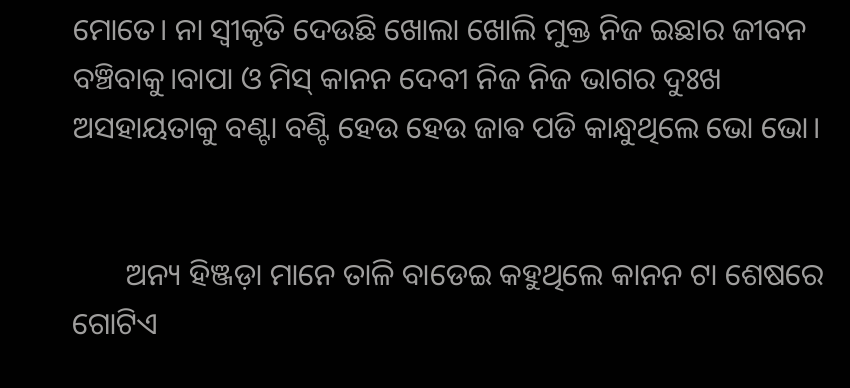ମୋତେ। ନା ସ୍ୱୀକୃତି ଦେଉଛି ଖୋଲା ଖୋଲି ମୁକ୍ତ ନିଜ ଇଛାର ଜୀବନ ବଞ୍ଚିବାକୁ।ବାପା ଓ ମିସ୍ କାନନ ଦେବୀ ନିଜ ନିଜ ଭାଗର ଦୁଃଖ ଅସହାୟତାକୁ ବଣ୍ଟା ବଣ୍ଟି ହେଉ ହେଉ ଜାଵ ପଡି କାନ୍ଧୁଥିଲେ ଭୋ ଭୋ।


       ଅନ୍ୟ ହିଞ୍ଜଡ଼ା ମାନେ ତାଳି ବାଡେଇ କହୁଥିଲେ କାନନ ଟା ଶେଷରେ ଗୋଟିଏ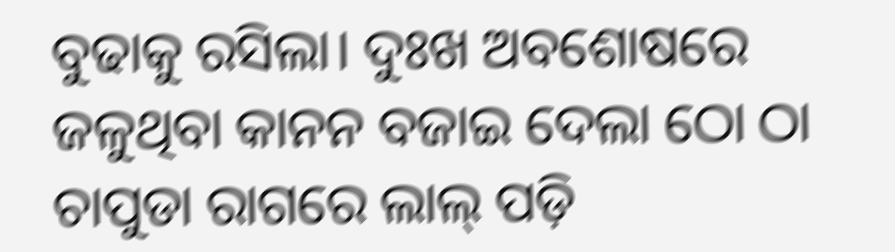ବୁଢାକୁ ରସିଲା। ଦୁଃଖ ଅବଶୋଷରେ ଜଳୁଥିବା କାନନ ବଜାଇ ଦେଲା ଠୋ ଠା ଚାପୁଡା ରାଗରେ ଲାଲ୍ ପଡ଼ି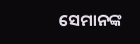ସେମାନଙ୍କ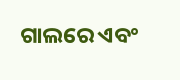ଗାଲରେ ଏବଂ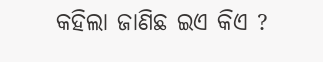କହିଲା ଜାଣିଛ ଇଏ କିଏ ?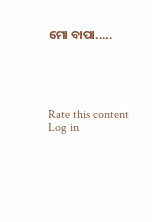ମୋ ବାପା.....





Rate this content
Log in